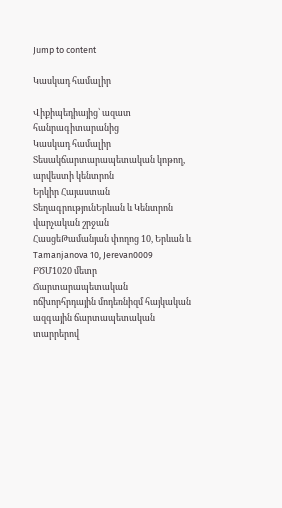Jump to content

Կասկադ համալիր

Վիքիպեդիայից՝ ազատ հանրագիտարանից
Կասկադ համալիր
Տեսակճարտարապետական կոթող, արվեստի կենտրոն
Երկիր Հայաստան
ՏեղագրությունԵրևան և Կենտրոն վարչական շրջան
ՀասցեԹամանյան փողոց 10, Երևան և Tamanjanova 10, Jerevan0009
ԲԾՄ1020 մետր
Ճարտարապետական ոճխորհրդային մոդեռնիզմ հայկական ազգային ճարտապետական տարրերով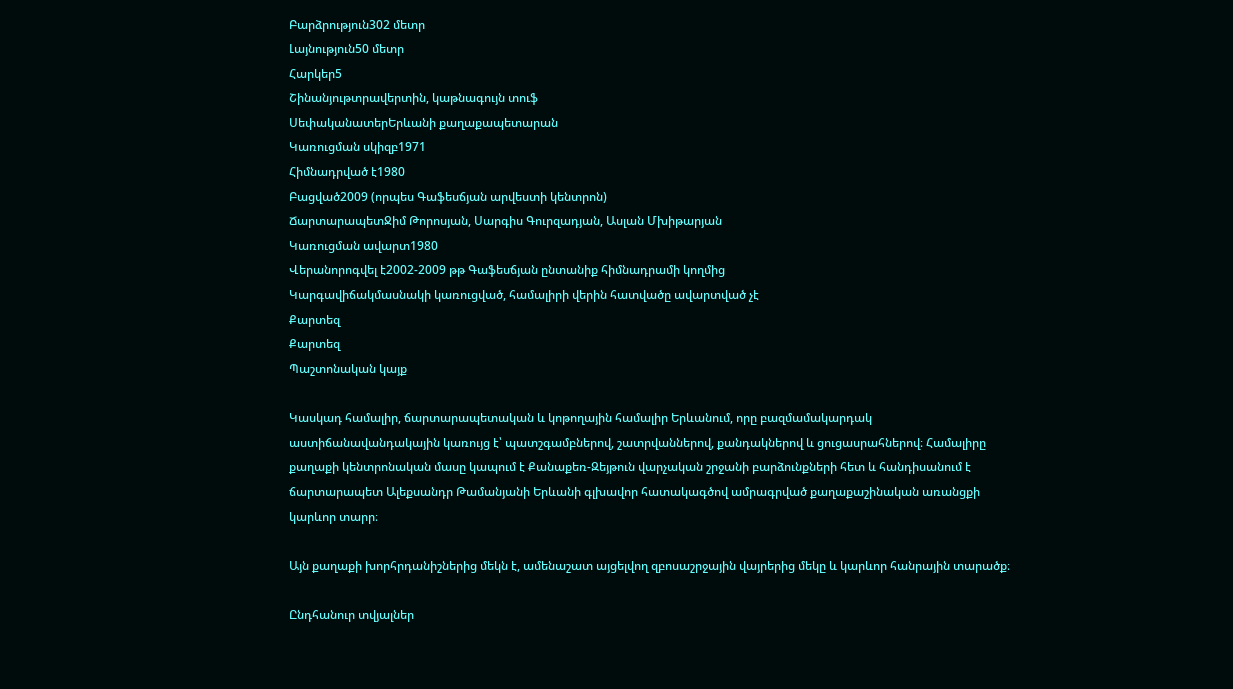Բարձրություն302 մետր
Լայնություն50 մետր
Հարկեր5
Շինանյութտրավերտին, կաթնագույն տուֆ
ՍեփականատերԵրևանի քաղաքապետարան
Կառուցման սկիզբ1971
Հիմնադրված է1980
Բացված2009 (որպես Գաֆեսճյան արվեստի կենտրոն)
ՃարտարապետՋիմ Թորոսյան, Սարգիս Գուրզադյան, Ասլան Մխիթարյան
Կառուցման ավարտ1980
Վերանորոգվել է2002-2009 թթ Գաֆեսճյան ընտանիք հիմնադրամի կողմից
Կարգավիճակմասնակի կառուցված, համալիրի վերին հատվածը ավարտված չէ
Քարտեզ
Քարտեզ
Պաշտոնական կայք

Կասկադ համալիր, ճարտարապետական և կոթողային համալիր Երևանում, որը բազմամակարդակ աստիճանավանդակային կառույց է՝ պատշգամբներով, շատրվաններով, քանդակներով և ցուցասրահներով։ Համալիրը քաղաքի կենտրոնական մասը կապում է Քանաքեռ-Զեյթուն վարչական շրջանի բարձունքների հետ և հանդիսանում է ճարտարապետ Ալեքսանդր Թամանյանի Երևանի գլխավոր հատակագծով ամրագրված քաղաքաշինական առանցքի կարևոր տարր։

Այն քաղաքի խորհրդանիշներից մեկն է, ամենաշատ այցելվող զբոսաշրջային վայրերից մեկը և կարևոր հանրային տարածք։

Ընդհանուր տվյալներ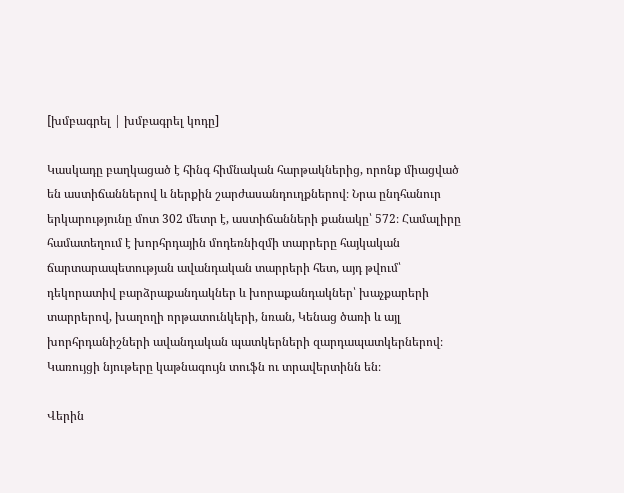[խմբագրել | խմբագրել կոդը]

Կասկադը բաղկացած է հինգ հիմնական հարթակներից, որոնք միացված են աստիճաններով և ներքին շարժասանդուղքներով։ Նրա ընդհանուր երկարությունը մոտ 302 մետր է, աստիճանների քանակը՝ 572։ Համալիրը համատեղում է խորհրդային մոդեռնիզմի տարրերը հայկական ճարտարապետության ավանդական տարրերի հետ, այդ թվում՝ դեկորատիվ բարձրաքանդակներ և խորաքանդակներ՝ խաչքարերի տարրերով, խաղողի որթատունկերի, նռան, Կենաց ծառի և այլ խորհրդանիշների ավանդական պատկերների զարդապատկերներով։ Կառույցի նյութերը կաթնագույն տուֆն ու տրավերտինն են։

Վերին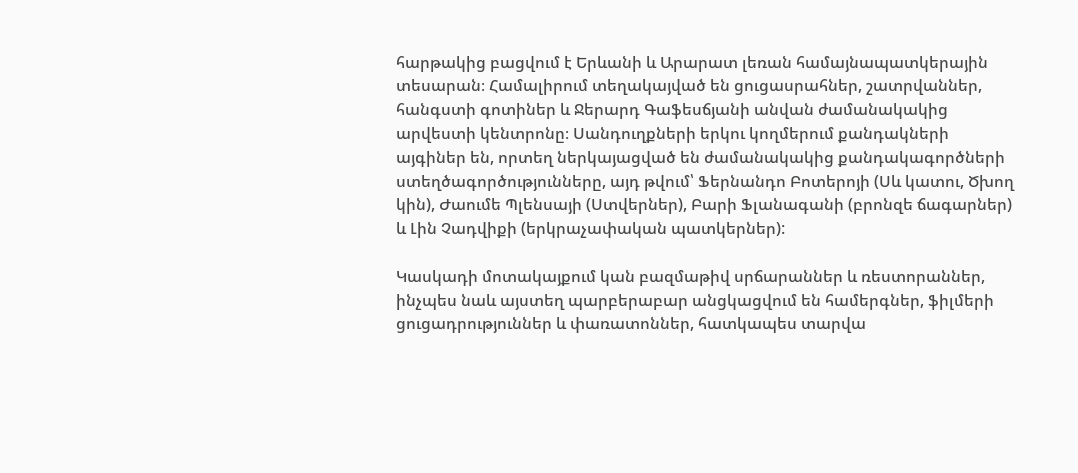հարթակից բացվում է Երևանի և Արարատ լեռան համայնապատկերային տեսարան։ Համալիրում տեղակայված են ցուցասրահներ, շատրվաններ, հանգստի գոտիներ և Ջերարդ Գաֆեսճյանի անվան ժամանակակից արվեստի կենտրոնը։ Սանդուղքների երկու կողմերում քանդակների այգիներ են, որտեղ ներկայացված են ժամանակակից քանդակագործների ստեղծագործությունները, այդ թվում՝ Ֆերնանդո Բոտերոյի (Սև կատու, Ծխող կին), Ժաումե Պլենսայի (Ստվերներ), Բարի Ֆլանագանի (բրոնզե ճագարներ) և Լին Չադվիքի (երկրաչափական պատկերներ):

Կասկադի մոտակայքում կան բազմաթիվ սրճարաններ և ռեստորաններ, ինչպես նաև այստեղ պարբերաբար անցկացվում են համերգներ, ֆիլմերի ցուցադրություններ և փառատոններ, հատկապես տարվա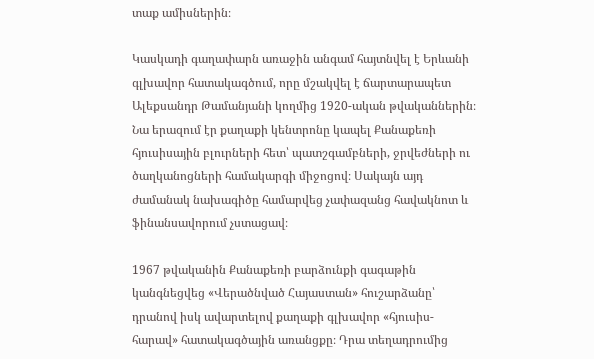տաք ամիսներին։

Կասկադի գաղափարն առաջին անգամ հայտնվել է Երևանի գլխավոր հատակագծում, որը մշակվել է ճարտարապետ Ալեքսանդր Թամանյանի կողմից 1920-ական թվականներին։ Նա երազում էր քաղաքի կենտրոնը կապել Քանաքեռի հյուսիսային բլուրների հետ՝ պատշգամբների, ջրվեժների ու ծաղկանոցների համակարգի միջոցով։ Սակայն այդ ժամանակ նախագիծը համարվեց չափազանց հավակնոտ և ֆինանսավորում չստացավ։

1967 թվականին Քանաքեռի բարձունքի գագաթին կանգնեցվեց «Վերածնված Հայաստան» հուշարձանը՝ դրանով իսկ ավարտելով քաղաքի գլխավոր «հյուսիս-հարավ» հատակագծային առանցքը։ Դրա տեղադրումից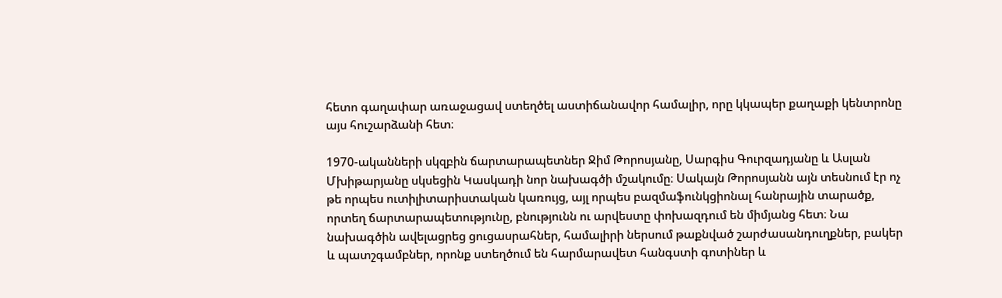հետո գաղափար առաջացավ ստեղծել աստիճանավոր համալիր, որը կկապեր քաղաքի կենտրոնը այս հուշարձանի հետ։

1970-ականների սկզբին ճարտարապետներ Ջիմ Թորոսյանը, Սարգիս Գուրզադյանը և Ասլան Մխիթարյանը սկսեցին Կասկադի նոր նախագծի մշակումը։ Սակայն Թորոսյանն այն տեսնում էր ոչ թե որպես ուտիլիտարիստական կառույց, այլ որպես բազմաֆունկցիոնալ հանրային տարածք, որտեղ ճարտարապետությունը, բնությունն ու արվեստը փոխազդում են միմյանց հետ։ Նա նախագծին ավելացրեց ցուցասրահներ, համալիրի ներսում թաքնված շարժասանդուղքներ, բակեր և պատշգամբներ, որոնք ստեղծում են հարմարավետ հանգստի գոտիներ և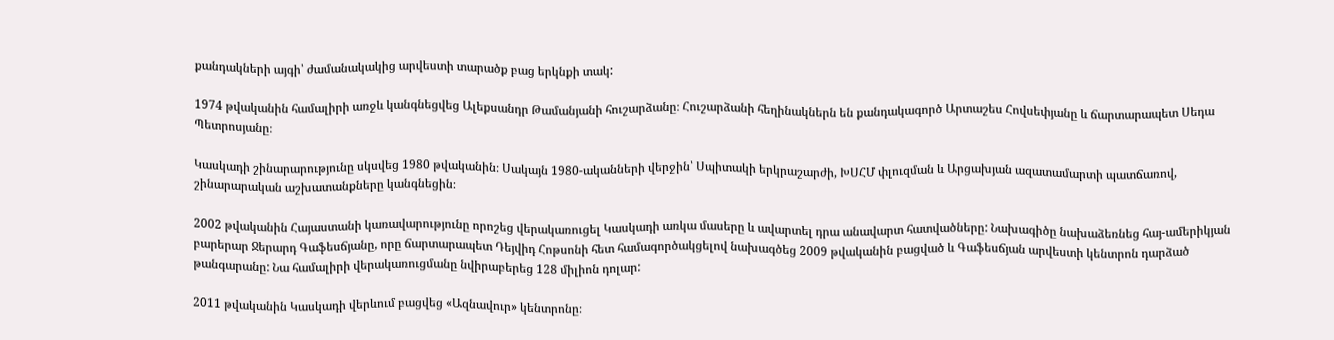քանդակների այգի՝ ժամանակակից արվեստի տարածք բաց երկնքի տակ:

1974 թվականին համալիրի առջև կանգնեցվեց Ալեքսանդր Թամանյանի հուշարձանը։ Հուշարձանի հեղինակներն են քանդակագործ Արտաշես Հովսեփյանը և ճարտարապետ Սեդա Պետրոսյանը։

Կասկադի շինարարությունը սկսվեց 1980 թվականին։ Սակայն 1980-ականների վերջին՝ Սպիտակի երկրաշարժի, ԽՍՀՄ փլուզման և Արցախյան ազատամարտի պատճառով, շինարարական աշխատանքները կանգնեցին։

2002 թվականին Հայաստանի կառավարությունը որոշեց վերակառուցել Կասկադի առկա մասերը և ավարտել դրա անավարտ հատվածները: Նախագիծը նախաձեռնեց հայ-ամերիկյան բարերար Ջերարդ Գաֆեսճյանը, որը ճարտարապետ Դեյվիդ Հոթսոնի հետ համագործակցելով նախագծեց 2009 թվականին բացված և Գաֆեսճյան արվեստի կենտրոն դարձած թանգարանը: Նա համալիրի վերակառուցմանը նվիրաբերեց 128 միլիոն դոլար:

2011 թվականին Կասկադի վերևում բացվեց «Ազնավուր» կենտրոնը։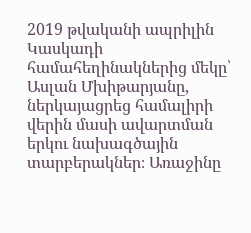2019 թվականի ապրիլին Կասկադի համահեղինակներից մեկը՝ Ասլան Մխիթարյանը, ներկայացրեց համալիրի վերին մասի ավարտման երկու նախագծային տարբերակներ։ Առաջինը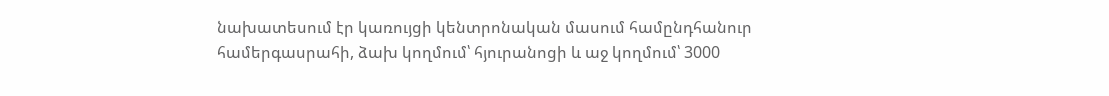նախատեսում էր կառույցի կենտրոնական մասում համընդհանուր համերգասրահի, ձախ կողմում՝ հյուրանոցի և աջ կողմում՝ 3000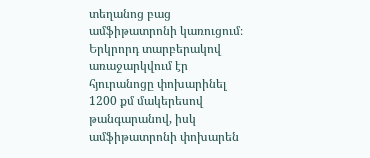տեղանոց բաց ամֆիթատրոնի կառուցում։ Երկրորդ տարբերակով առաջարկվում էր հյուրանոցը փոխարինել 1200 քմ մակերեսով թանգարանով, իսկ ամֆիթատրոնի փոխարեն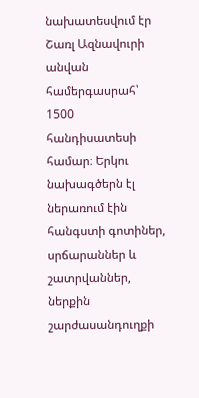նախատեսվում էր Շառլ Ազնավուրի անվան համերգասրահ՝ 1500 հանդիսատեսի համար։ Երկու նախագծերն էլ ներառում էին հանգստի գոտիներ, սրճարաններ և շատրվաններ, ներքին շարժասանդուղքի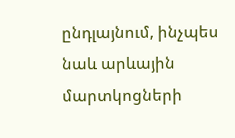ընդլայնում, ինչպես նաև արևային մարտկոցների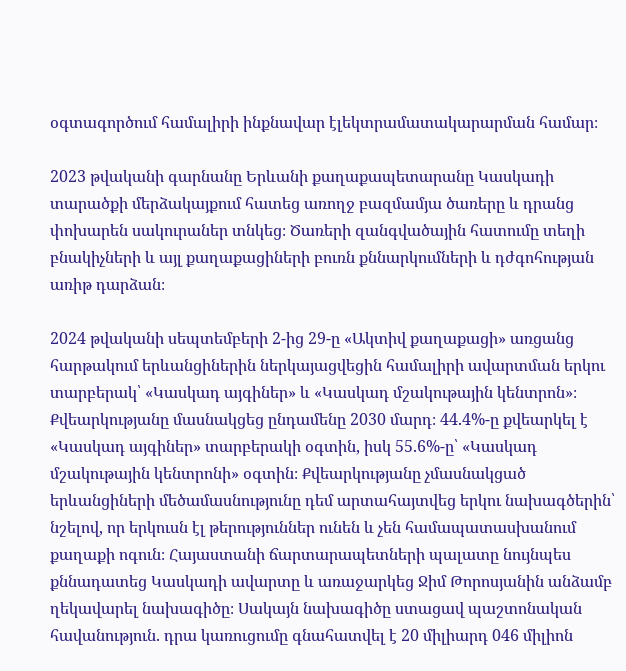օգտագործում համալիրի ինքնավար էլեկտրամատակարարման համար։

2023 թվականի գարնանը Երևանի քաղաքապետարանը Կասկադի տարածքի մերձակայքում հատեց առողջ բազմամյա ծառերը և դրանց փոխարեն սակուրաներ տնկեց։ Ծառերի զանգվածային հատումը տեղի բնակիչների և այլ քաղաքացիների բուռն քննարկումների և դժգոհության առիթ դարձան։

2024 թվականի սեպտեմբերի 2-ից 29-ը «Ակտիվ քաղաքացի» առցանց հարթակում երևանցիներին ներկայացվեցին համալիրի ավարտման երկու տարբերակ՝ «Կասկադ այգիներ» և «Կասկադ մշակութային կենտրոն»։ Քվեարկությանը մասնակցեց ընդամենը 2030 մարդ։ 44.4%-ը քվեարկել է «Կասկադ այգիներ» տարբերակի օգտին, իսկ 55.6%-ը՝ «Կասկադ մշակութային կենտրոնի» օգտին։ Քվեարկությանը չմասնակցած երևանցիների մեծամասնությունը դեմ արտահայտվեց երկու նախագծերին՝ նշելով, որ երկուսն էլ թերություններ ունեն և չեն համապատասխանում քաղաքի ոգուն։ Հայաստանի ճարտարապետների պալատը նույնպես քննադատեց Կասկադի ավարտը և առաջարկեց Ջիմ Թորոսյանին անձամբ ղեկավարել նախագիծը։ Սակայն նախագիծը ստացավ պաշտոնական հավանություն. դրա կառուցումը գնահատվել է 20 միլիարդ 046 միլիոն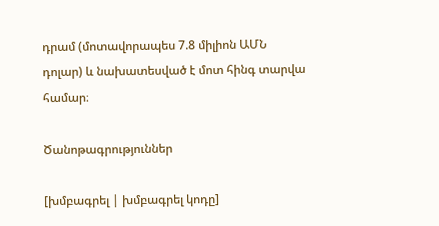դրամ (մոտավորապես 7.8 միլիոն ԱՄՆ դոլար) և նախատեսված է մոտ հինգ տարվա համար։

Ծանոթագրություններ

[խմբագրել | խմբագրել կոդը]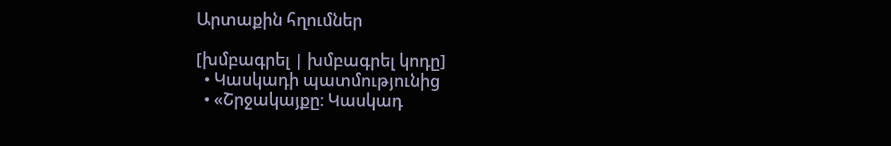Արտաքին հղումներ

[խմբագրել | խմբագրել կոդը]
  • Կասկադի պատմությունից
  • «Շրջակայքը։ Կասկադ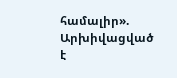համալիր». Արխիվացված է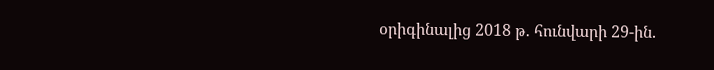օրիգինալից 2018 թ․ հունվարի 29-ին.